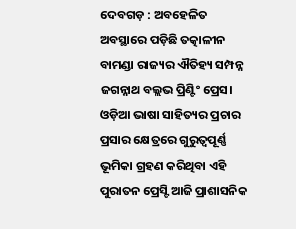ଦେବଗଡ଼ : ଅବହେଳିତ ଅବସ୍ଥାରେ ପଡ଼ିଛି ତତ୍କାଳୀନ ବାମଣ୍ଡା ରାଜ୍ୟର ଐତିହ୍ୟ ସମ୍ପନ୍ନ ଜଗନ୍ନାଥ ବଲ୍ଲଭ ପ୍ରିଣ୍ଟିଂ ପ୍ରେସ। ଓଡ଼ିଆ ଭାଷା ସାହିତ୍ୟର ପ୍ରଚାର ପ୍ରସାର କ୍ଷେତ୍ରରେ ଗୁରୁତ୍ବପୂର୍ଣ୍ଣ ଭୂମିକା ଗ୍ରହଣ କରିଥିବା ଏହି ପୁରାତନ ପ୍ରେସ୍ଟି ଆଜି ପ୍ରାଶାସନିକ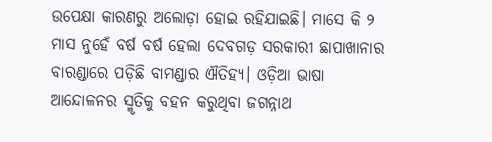ଉପେକ୍ଷା କାରଣରୁ ଅଲୋଡ଼ା ହୋଇ ରହିଯାଇଛି। ମାସେ କି ୨ ମାସ ନୁହେଁ ବର୍ଷ ବର୍ଷ ହେଲା ଦେବଗଡ଼ ସରକାରୀ ଛାପାଖାନାର ବାରଣ୍ଡାରେ ପଡ଼ିଛି ବାମଣ୍ଡାର ଐତିହ୍ୟ। ଓଡ଼ିଆ ଭାଷା ଆନ୍ଦୋଳନର ସ୍ମୃତିକୁ ବହନ କରୁଥିବା ଜଗନ୍ନାଥ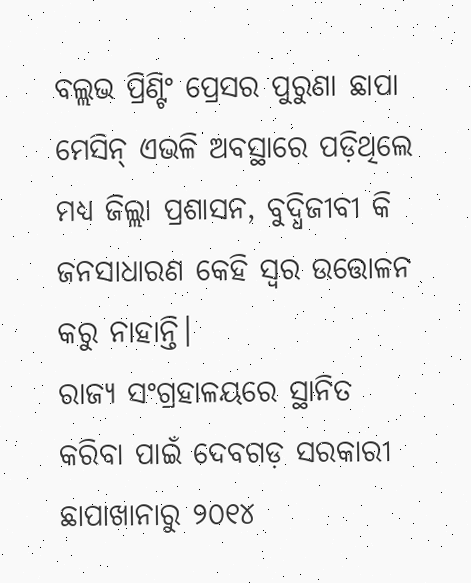ବଲ୍ଲଭ ପ୍ରିଣ୍ଟିଂ ପ୍ରେସର ପୁରୁଣା ଛାପା ମେସିନ୍ ଏଭଳି ଅବସ୍ଥାରେ ପଡ଼ିଥିଲେ ମଧ୍ୟ ଜିଲ୍ଲା ପ୍ରଶାସନ, ବୁଦ୍ଧିଜୀବୀ କି ଜନସାଧାରଣ କେହି ସ୍ବର ଉତ୍ତୋଳନ କରୁ ନାହାନ୍ତି।
ରାଜ୍ୟ ସଂଗ୍ରହାଳୟରେ ସ୍ଥାନିତ କରିବା ପାଇଁ ଦେବଗଡ଼ ସରକାରୀ ଛାପାଖାନାରୁ ୨୦୧୪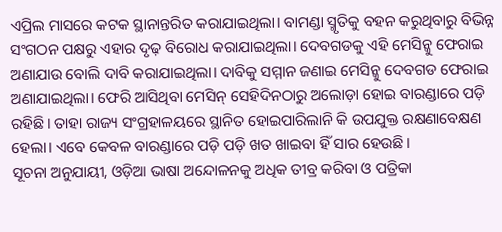ଏପ୍ରିଲ ମାସରେ କଟକ ସ୍ଥାନାନ୍ତରିତ କରାଯାଇଥିଲା। ବାମଣ୍ଡା ସ୍ମୃତିକୁ ବହନ କରୁଥିବାରୁ ବିଭିନ୍ନ ସଂଗଠନ ପକ୍ଷରୁ ଏହାର ଦୃଢ଼ ବିରୋଧ କରାଯାଇଥିଲା। ଦେବଗଡକୁ ଏହି ମେସିନ୍କୁ ଫେରାଇ ଅଣାଯାଉ ବୋଲି ଦାବି କରାଯାଇଥିଲା। ଦାବିକୁ ସମ୍ମାନ ଜଣାଇ ମେସିନ୍କୁ ଦେବଗଡ ଫେରାଇ ଅଣାଯାଇଥିଲା। ଫେରି ଆସିଥିବା ମେସିନ୍ ସେହିଦିନଠାରୁ ଅଲୋଡ଼ା ହୋଇ ବାରଣ୍ଡାରେ ପଡ଼ି ରହିଛି। ତାହା ରାଜ୍ୟ ସଂଗ୍ରହାଳୟରେ ସ୍ଥାନିତ ହୋଇପାରିଲାନି କି ଉପଯୁକ୍ତ ରକ୍ଷଣାବେକ୍ଷଣ ହେଲା। ଏବେ କେବଳ ବାରଣ୍ଡାରେ ପଡ଼ି ପଡ଼ି ଖତ ଖାଇବା ହିଁ ସାର ହେଉଛି।
ସୂଚନା ଅନୁଯାୟୀ, ଓଡ଼ିଆ ଭାଷା ଅନ୍ଦୋଳନକୁ ଅଧିକ ତୀବ୍ର କରିବା ଓ ପତ୍ରିକା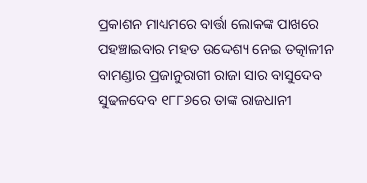ପ୍ରକାଶନ ମାଧ୍ୟମରେ ବାର୍ତ୍ତା ଲୋକଙ୍କ ପାଖରେ ପହଞ୍ଚାଇବାର ମହତ ଉଦ୍ଦେଶ୍ୟ ନେଇ ତତ୍କାଳୀନ ବାମଣ୍ଡାର ପ୍ରଜାନୁରାଗୀ ରାଜା ସାର ବାସୁଦେବ ସୁଢଳଦେବ ୧୮୮୬ରେ ତାଙ୍କ ରାଜଧାନୀ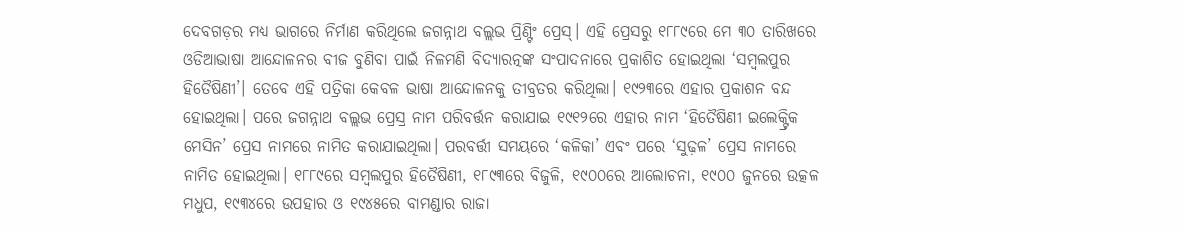ଦେବଗଡ଼ର ମଧ୍ୟ ଭାଗରେ ନିର୍ମାଣ କରିଥିଲେ ଜଗନ୍ନାଥ ବଲ୍ଲଭ ପ୍ରିଣ୍ଟିଂ ପ୍ରେସ୍। ଏହି ପ୍ରେସରୁ ୧୮୮୯ରେ ମେ ୩୦ ତାରିଖରେ ଓଡିଆଭାଷା ଆନ୍ଦୋଳନର ବୀଜ ବୁଣିବା ପାଇଁ ନିଳମଣି ବିଦ୍ୟାରତ୍ନଙ୍କ ସଂପାଦନାରେ ପ୍ରକାଶିତ ହୋଇଥିଲା ‘ସମ୍ୱଲପୁର ହିତୈଷିଣୀ’। ତେବେ ଏହି ପତ୍ରିକା କେବଳ ଭାଷା ଆନ୍ଦୋଳନକୁ ତୀବ୍ରତର କରିଥିଲା। ୧୯୨୩ରେ ଏହାର ପ୍ରକାଶନ ବନ୍ଦ ହୋଇଥିଲା। ପରେ ଜଗନ୍ନାଥ ବଲ୍ଲଭ ପ୍ରେସ୍ର ନାମ ପରିବର୍ତ୍ତନ କରାଯାଇ ୧୯୧୨ରେ ଏହାର ନାମ ‘ହିତୈଷିଣୀ ଇଲେକ୍ଟ୍ରିକ ମେସିନ’ ପ୍ରେସ ନାମରେ ନାମିତ କରାଯାଇଥିଲା। ପରବର୍ତ୍ତୀ ସମୟରେ ‘କଳିକା’ ଏବଂ ପରେ ‘ସୁଢ଼ଳ’ ପ୍ରେସ ନାମରେ ନାମିତ ହୋଇଥିଲା। ୧୮୮୯ରେ ସମ୍ୱଲପୁର ହିତୈଷିଣୀ, ୧୮୯୩ରେ ବିଜୁଳି, ୧୯୦୦ରେ ଆଲୋଚନା, ୧୯୦୦ ଜୁନରେ ଉତ୍କଳ ମଧୁପ, ୧୯୩୪ରେ ଉପହାର ଓ ୧୯୪୫ରେ ବାମଣ୍ଡାର ରାଜା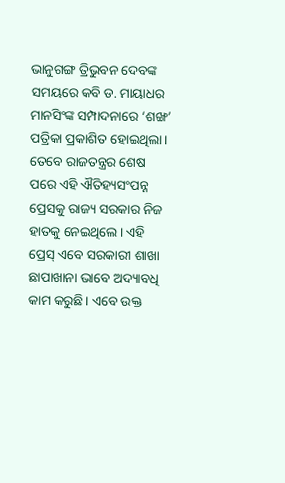ଭାନୁଗଙ୍ଗ ତ୍ରିଭୁବନ ଦେବଙ୍କ ସମୟରେ କବି ଡ. ମାୟାଧର ମାନସିଂଙ୍କ ସମ୍ପାଦନାରେ ‘ଶଙ୍ଖ’ ପତ୍ରିକା ପ୍ରକାଶିତ ହୋଇଥିଲା। ତେବେ ରାଜତନ୍ତ୍ରର ଶେଷ ପରେ ଏହି ଐତିହ୍ୟସଂପନ୍ନ ପ୍ରେସକୁ ରାଜ୍ୟ ସରକାର ନିଜ ହାତକୁ ନେଇଥିଲେ। ଏହି ପ୍ରେସ୍ ଏବେ ସରକାରୀ ଶାଖା ଛାପାଖାନା ଭାବେ ଅଦ୍ୟାବଧି କାମ କରୁଛି। ଏବେ ଉକ୍ତ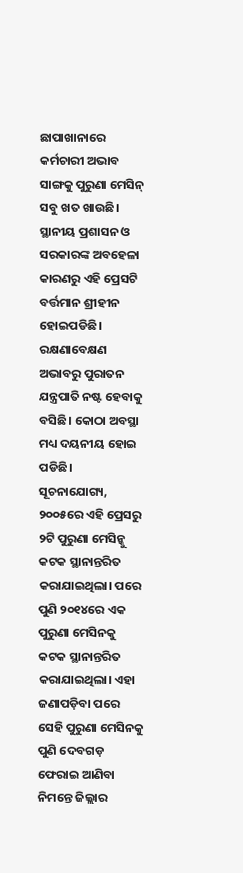ଛାପାଖାନାରେ କର୍ମଚାରୀ ଅଭାବ ସାଙ୍ଗକୁ ପୁରୁଣା ମେସିନ୍ ସବୁ ଖତ ଖାଉଛି। ସ୍ଥାନୀୟ ପ୍ରଶାସନ ଓ ସରକାରଙ୍କ ଅବହେଳା କାରଣରୁ ଏହି ପ୍ରେସଟି ବର୍ତ୍ତମାନ ଶ୍ରୀହୀନ ହୋଇପଡିଛି। ରକ୍ଷଣାବେକ୍ଷଣ ଅଭାବରୁ ପୁରାତନ ଯନ୍ତ୍ରପାତି ନଷ୍ଟ ହେବାକୁ ବସିଛି। କୋଠା ଅବସ୍ଥା ମଧ୍ୟ ଦୟନୀୟ ହୋଇ ପଡିଛି।
ସୂଚନାଯୋଗ୍ୟ, ୨୦୦୫ରେ ଏହି ପ୍ରେସରୁ ୨ଟି ପୁରୁଣା ମେସିନ୍କୁ କଟକ ସ୍ଥାନାନ୍ତରିତ କରାଯାଇଥିଲା। ପରେ ପୁଣି ୨୦୧୪ରେ ଏକ ପୁରୁଣା ମେସିନକୁ କଟକ ସ୍ଥାନାନ୍ତରିତ କରାଯାଇଥିଲା। ଏହା ଜଣାପଡ଼ିବା ପରେ ସେହି ପୁରୁଣା ମେସିନକୁ ପୁଣି ଦେବଗଡ଼ ଫେରାଇ ଆଣିବା ନିମନ୍ତେ ଜିଲ୍ଲାର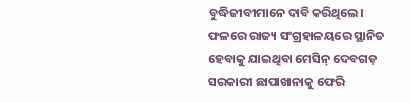ବୁଦ୍ଧିଜୀବୀମାନେ ଦାବି କରିଥିଲେ। ଫଳରେ ରାଜ୍ୟ ସଂଗ୍ରହାଳୟରେ ସ୍ଥାନିତ ହେବାକୁ ଯାଇଥିବା ମେସିନ୍ ଦେବଗଡ଼ ସରକାରୀ ଛାପାଖାନାକୁ ଫେରି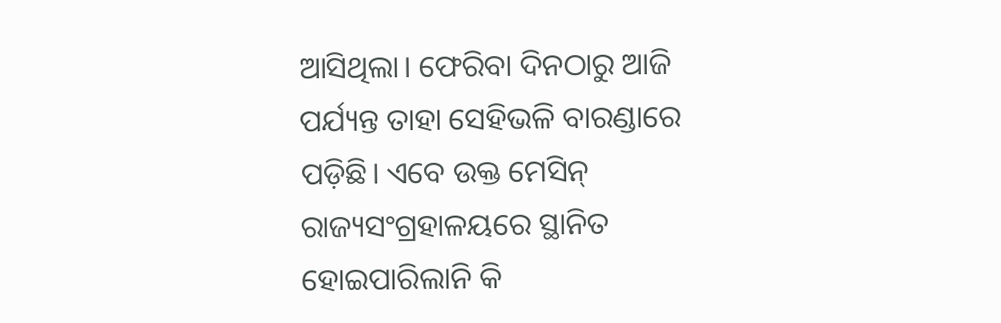ଆସିଥିଲା। ଫେରିବା ଦିନଠାରୁ ଆଜି ପର୍ଯ୍ୟନ୍ତ ତାହା ସେହିଭଳି ବାରଣ୍ଡାରେ ପଡ଼ିଛି। ଏବେ ଉକ୍ତ ମେସିନ୍ ରାଜ୍ୟସଂଗ୍ରହାଳୟରେ ସ୍ଥାନିତ ହୋଇପାରିଲାନି କି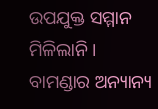ଉପଯୁକ୍ତ ସମ୍ମାନ ମିଳିଲାନି। ବାମଣ୍ଡାର ଅନ୍ୟାନ୍ୟ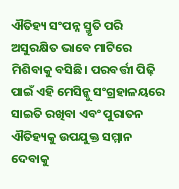ଐତିହ୍ୟ ସଂପନ୍ନ ସ୍ମୃତି ପରି ଅସୁରକ୍ଷିତ ଭାବେ ମାଟିରେ ମିଶିବାକୁ ବସିଛି। ପରବର୍ତ୍ତୀ ପିଢ଼ି ପାଇଁ ଏହି ମେସିନ୍କୁ ସଂଗ୍ରହାଳୟରେ ସାଇତି ରଖିବା ଏବଂ ପୁରାତନ ଐତିହ୍ୟକୁ ଉପଯୁକ୍ତ ସମ୍ମାନ ଦେବାକୁ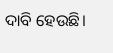ଦାବି ହେଉଛି।